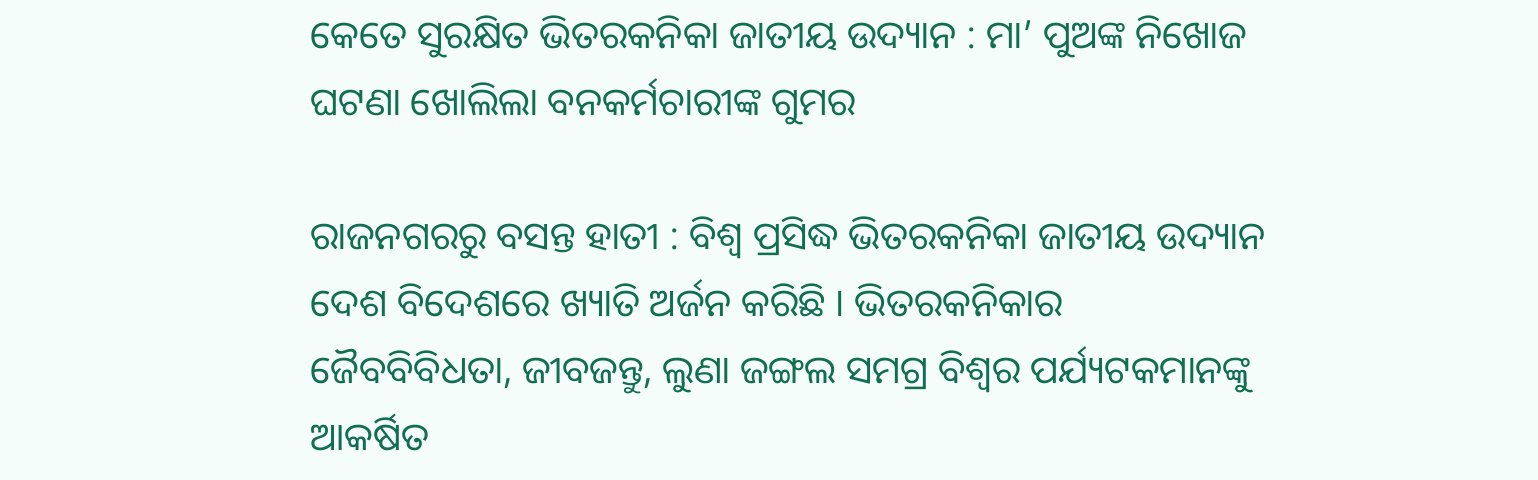କେତେ ସୁରକ୍ଷିତ ଭିତରକନିକା ଜାତୀୟ ଉଦ୍ୟାନ : ମା’ ପୁଅଙ୍କ ନିଖୋଜ ଘଟଣା ଖୋଲିଲା ବନକର୍ମଚାରୀଙ୍କ ଗୁମର

ରାଜନଗରରୁ ବସନ୍ତ ହାତୀ : ବିଶ୍ୱ ପ୍ରସିଦ୍ଧ ଭିତରକନିକା ଜାତୀୟ ଉଦ୍ୟାନ ଦେଶ ବିଦେଶରେ ଖ୍ୟାତି ଅର୍ଜନ କରିଛି । ଭିତରକନିକାର ଜୈବବିବିଧତା, ଜୀବଜନ୍ତୁ, ଲୁଣା ଜଙ୍ଗଲ ସମଗ୍ର ବିଶ୍ୱର ପର୍ଯ୍ୟଟକମାନଙ୍କୁ ଆକର୍ଷିତ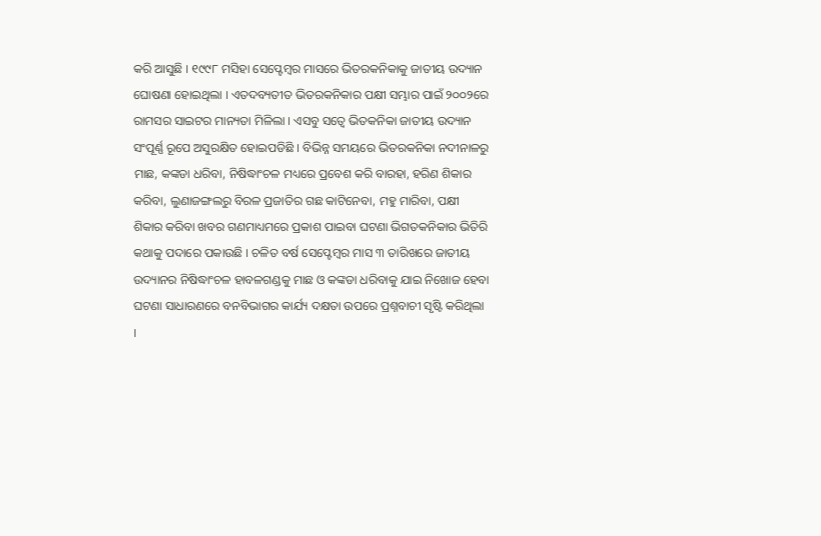କରି ଆସୁଛି । ୧୯୯୮ ମସିହା ସେପ୍ଟେମ୍ବର ମାସରେ ଭିତରକନିକାକୁ ଜାତୀୟ ଉଦ୍ୟାନ ଘୋଷଣା ହୋଇଥିଲା । ଏତଦବ୍ୟତୀତ ଭିତରକନିକାର ପକ୍ଷୀ ସମ୍ଭାର ପାଇଁ ୨୦୦୨ରେ ରାମସର ସାଇଟର ମାନ୍ୟତା ମିଳିଲା । ଏସବୁ ସତ୍ୱେ ଭିତକନିକା ଜାତୀୟ ଉଦ୍ୟାନ ସଂପୂର୍ଣ୍ଣ ରୂପେ ଅସୁରକ୍ଷିତ ହୋଇପଡିଛି । ବିଭିନ୍ନ ସମୟରେ ଭିତରକନିକା ନଦୀନାଳରୁ ମାଛ, କଙ୍କଡା ଧରିବା, ନିଷିଦ୍ଧାଂଚଳ ମଧ୍ୟରେ ପ୍ରବେଶ କରି ବାରହା, ହରିଣ ଶିକାର କରିବା, ଲୁଣାଜଙ୍ଗଲରୁ ବିରଳ ପ୍ରଜାତିର ଗଛ କାଟିନେବା, ମହୁ ମାରିବା, ପକ୍ଷୀ ଶିକାର କରିବା ଖବର ଗଣମାଧ୍ୟମରେ ପ୍ରକାଶ ପାଇବା ଘଟଣା ଭିଗତକନିକାର ଭିତିରି କଥାକୁ ପଦାରେ ପକାଉଛି । ଚଳିତ ବର୍ଷ ସେପ୍ଟେମ୍ବର ମାସ ୩ ତାରିଖରେ ଜାତୀୟ ଉଦ୍ୟାନର ନିଷିଦ୍ଧାଂଚଳ ହାବଳଗଣ୍ଡକୁ ମାଛ ଓ କଙ୍କଡା ଧରିବାକୁ ଯାଇ ନିଖୋଜ ହେବା ଘଟଣା ସାଧାରଣରେ ବନବିଭାଗର କାର୍ଯ୍ୟ ଦକ୍ଷତା ଉପରେ ପ୍ରଶ୍ନବାଚୀ ସୃଷ୍ଟି କରିଥିଲା ।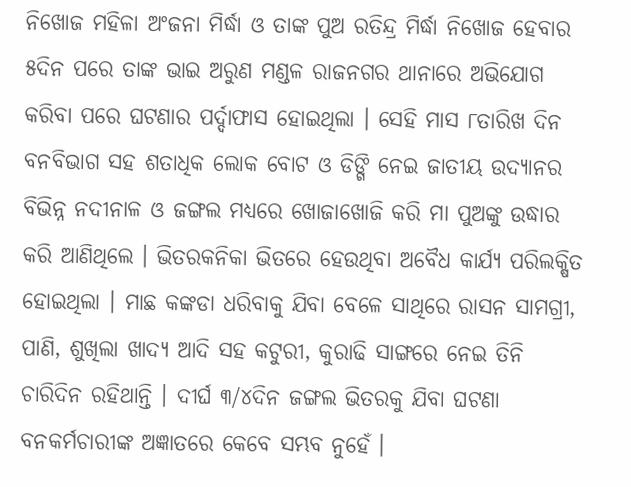ନିଖୋଜ ମହିଳା ଅଂଜନା ମିର୍ଦ୍ଧା ଓ ତାଙ୍କ ପୁଅ ରତିନ୍ଦ୍ର ମିର୍ଦ୍ଧା ନିଖୋଜ ହେବାର ୫ଦିନ ପରେ ତାଙ୍କ ଭାଇ ଅରୁଣ ମଣ୍ଡଳ ରାଜନଗର ଥାନାରେ ଅଭିଯୋଗ କରିବା ପରେ ଘଟଣାର ପର୍ଦ୍ଦାଫାସ ହୋଇଥିଲା । ସେହି ମାସ ୮ତାରିଖ ଦିନ ବନବିଭାଗ ସହ ଶତାଧିକ ଲୋକ ବୋଟ ଓ ଡିଙ୍ଗି ନେଇ ଜାତୀୟ ଉଦ୍ୟାନର ବିଭିନ୍ନ ନଦୀନାଳ ଓ ଜଙ୍ଗଲ ମଧ୍ୟରେ ଖୋଜାଖୋଜି କରି ମା ପୁଅଙ୍କୁ ଉଦ୍ଧାର କରି ଆଣିଥିଲେ । ଭିତରକନିକା ଭିତରେ ହେଉଥିବା ଅବୈଧ କାର୍ଯ୍ୟ ପରିଲକ୍ଷିତ ହୋଇଥିଲା । ମାଛ କଙ୍କଡା ଧରିବାକୁ ଯିବା ବେଳେ ସାଥିରେ ରାସନ ସାମଗ୍ରୀ, ପାଣି, ଶୁଖିଲା ଖାଦ୍ୟ ଆଦି ସହ କଟୁରୀ, କୁରାଢି ସାଙ୍ଗରେ ନେଇ ତିନି ଚାରିଦିନ ରହିଥାନ୍ତି । ଦୀର୍ଘ ୩/୪ଦିନ ଜଙ୍ଗଲ ଭିତରକୁ ଯିବା ଘଟଣା ବନକର୍ମଚାରୀଙ୍କ ଅଜ୍ଞାତରେ କେବେ ସମ୍ଭବ ନୁହେଁ ।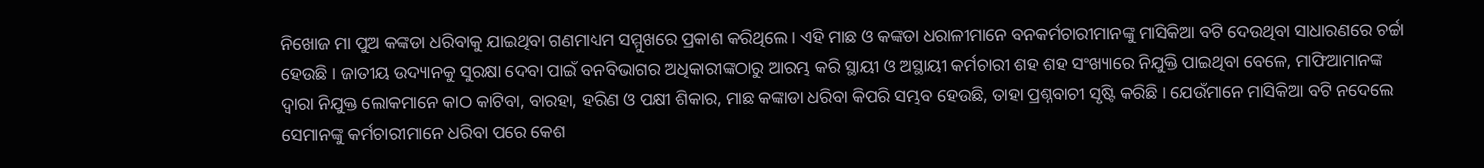ନିଖୋଜ ମା ପୁଅ କଙ୍କଡା ଧରିବାକୁ ଯାଇଥିବା ଗଣମାଧ୍ୟମ ସମ୍ମୁଖରେ ପ୍ରକାଶ କରିଥିଲେ । ଏହି ମାଛ ଓ କଙ୍କଡା ଧରାଳୀମାନେ ବନକର୍ମଚାରୀମାନଙ୍କୁ ମାସିକିଆ ବଟି ଦେଉଥିବା ସାଧାରଣରେ ଚର୍ଚ୍ଚା ହେଉଛି । ଜାତୀୟ ଉଦ୍ୟାନକୁ ସୁରକ୍ଷା ଦେବା ପାଇଁ ବନବିଭାଗର ଅଧିକାରୀଙ୍କଠାରୁ ଆରମ୍ଭ କରି ସ୍ଥାୟୀ ଓ ଅସ୍ଥାୟୀ କର୍ମଚାରୀ ଶହ ଶହ ସଂଖ୍ୟାରେ ନିଯୁକ୍ତି ପାଇଥିବା ବେଳେ, ମାଫିଆମାନଙ୍କ ଦ୍ୱାରା ନିଯୁକ୍ତ ଲୋକମାନେ କାଠ କାଟିବା, ବାରହା, ହରିଣ ଓ ପକ୍ଷୀ ଶିକାର, ମାଛ କଙ୍କାଡା ଧରିବା କିପରି ସମ୍ଭବ ହେଉଛି, ତାହା ପ୍ରଶ୍ନବାଚୀ ସୃଷ୍ଟି କରିଛି । ଯେଉଁମାନେ ମାସିକିଆ ବଟି ନଦେଲେ ସେମାନଙ୍କୁ କର୍ମଚାରୀମାନେ ଧରିବା ପରେ କେଶ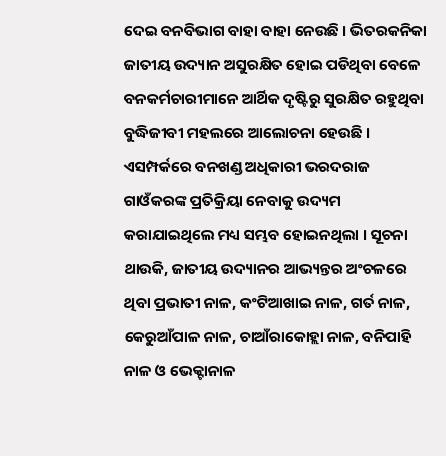ଦେଇ ବନବିଭାଗ ବାହା ବାହା ନେଉଛି । ଭିତରକନିକା ଜାତୀୟ ଉଦ୍ୟାନ ଅସୁରକ୍ଷିତ ହୋଇ ପଡିଥିବା ବେଳେ ବନକର୍ମଚାରୀମାନେ ଆର୍ଥିକ ଦୃଷ୍ଟିରୁ ସୁରକ୍ଷିତ ରହୁଥିବା ବୁଦ୍ଧିଜୀବୀ ମହଲରେ ଆଲୋଚନା ହେଉଛି । ଏସମ୍ପର୍କରେ ବନଖଣ୍ଡ ଅଧିକାରୀ ଭରଦରାଜ ଗାଓଁକରଙ୍କ ପ୍ରତିକ୍ରିୟା ନେବାକୁ ଉଦ୍ୟମ କରାଯାଇଥିଲେ ମଧ୍ୟ ସମ୍ଭବ ହୋଇନଥିଲା । ସୂଚନା ଥାଉକି, ଜାତୀୟ ଉଦ୍ୟାନର ଆଭ୍ୟନ୍ତର ଅଂଚଳରେ ଥିବା ପ୍ରଭାତୀ ନାଳ, କଂଟିଆଖାଇ ନାଳ, ଗର୍ତ ନାଳ, କେରୁଆଁପାଳ ନାଳ, ଚାଆଁରାକୋହ୍ଲା ନାଳ, ବନିପାହି ନାଳ ଓ ଭେକ୍ଟାନାଳ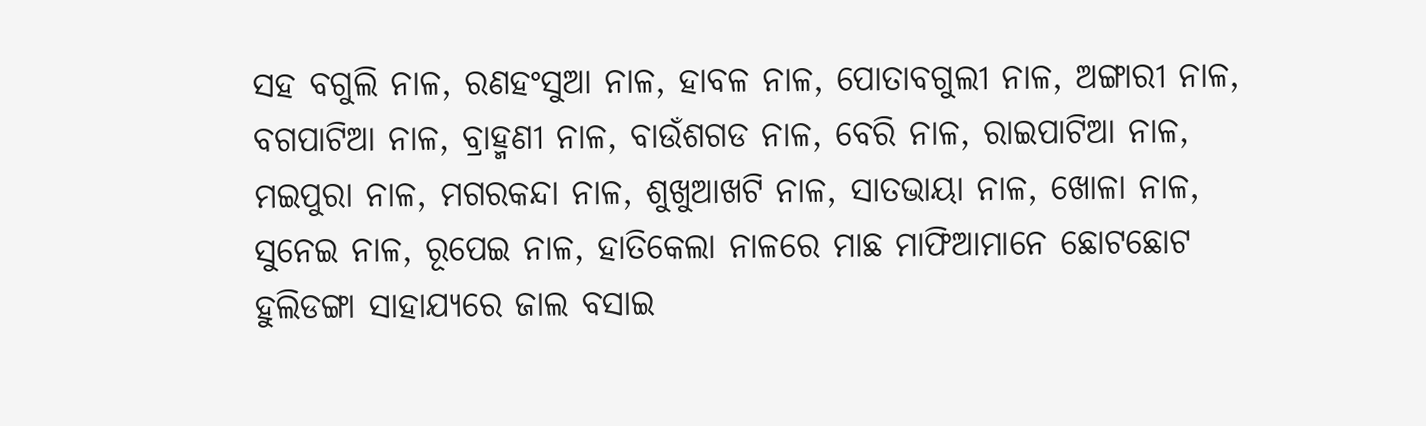ସହ ବଗୁଲି ନାଳ, ରଣହଂସୁଆ ନାଳ, ହାବଳ ନାଳ, ପୋତାବଗୁଲୀ ନାଳ, ଅଙ୍ଗାରୀ ନାଳ, ବଗପାଟିଆ ନାଳ, ବ୍ରାହ୍ମଣୀ ନାଳ, ବାଉଁଶଗଡ ନାଳ, ବେରି ନାଳ, ରାଇପାଟିଆ ନାଳ, ମଇପୁରା ନାଳ, ମଗରକନ୍ଦା ନାଳ, ଶୁଖୁଆଖଟି ନାଳ, ସାତଭାୟା ନାଳ, ଖୋଳା ନାଳ, ସୁନେଇ ନାଳ, ରୂପେଇ ନାଳ, ହାତିକେଲା ନାଳରେ ମାଛ ମାଫିଆମାନେ ଛୋଟଛୋଟ ହୁଲିଡଙ୍ଗା ସାହାଯ୍ୟରେ ଜାଲ ବସାଇ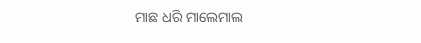ମାଛ ଧରି ମାଲେମାଲ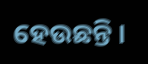ହେଉଛନ୍ତି ।